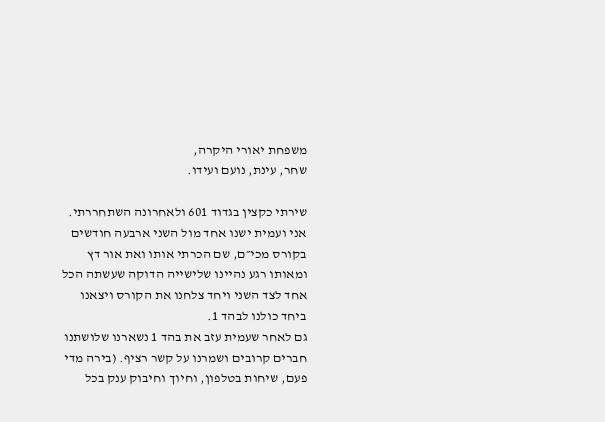משפחת יאורי היקרה,
שחר, עינת, נועם ועידו.

שירתי כקצין בגדוד 601 ולאחרונה השתחררתי.
אני ועמית ישנו אחד מול השני ארבעה חודשים בקורס מכי״ם, שם הכרתי אותו ואת אור דץ ומאותו רגע נהיינו שלישייה הדוקה שעשתה הכל אחד לצד השני ויחד צלחנו את הקורס ויצאנו ביחד כולנו לבהד 1.
גם לאחר שעמית עזב את בהד 1 נשארנו שלושתנו חברים קרובים ושמרנו על קשר רציף. (בירה מדי פעם, שיחות בטלפון, וחיוך וחיבוק ענק בכל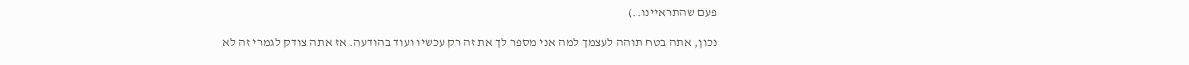פעם שהתראיינו..)

נכון, אתה בטח תוהה לעצמך למה אני מספר לך את זה רק עכשיו ועוד בהודעה. אז אתה צודק לגמרי זה לא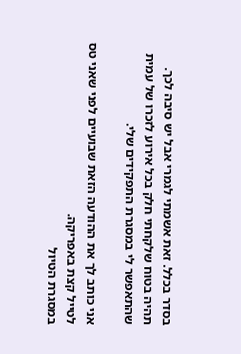בסדר בכלל. זאת אשמתי לגמרי אבל יש סיבה לכך. תהיה בטוח שלקחתי חלק בכל אירוע לזכרו של עמית שהתאפשר לי במסגרת התפקידים שלי.

אני כותב לך את ההודעה הזאת שבועיים לפני שאני טס לטייל קצת באפריקה.
במסגרת הטיול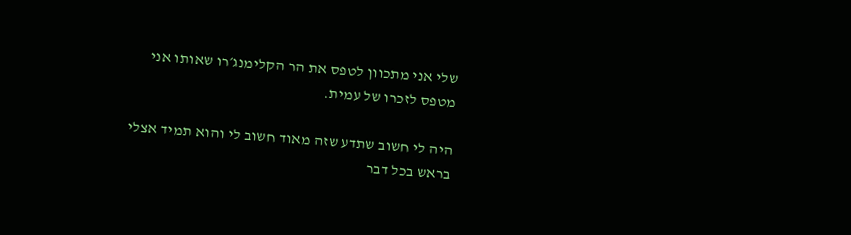שלי אני מתכוון לטפס את הר הקלימנג׳רו שאותו אני מטפס לזכרו של עמית.

היה לי חשוב שתדע שזה מאוד חשוב לי והוא תמיד אצלי בראש בכל דבר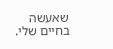שאעשה בחיים שלי.